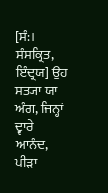[ਸੰ:। ਸੰਸਕ੍ਰਿਤ, ਇੰਦ੍ਰਯ] ਉਹ ਸਤ੍ਯਾ ਯਾ ਅੰਗ, ਜਿਨ੍ਹਾਂ ਦ੍ਵਾਰੇ ਆਨੰਦ, ਪੀੜਾ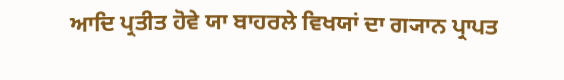ਆਦਿ ਪ੍ਰਤੀਤ ਹੋਵੇ ਯਾ ਬਾਹਰਲੇ ਵਿਖਯਾਂ ਦਾ ਗ੍ਯਾਨ ਪ੍ਰਾਪਤ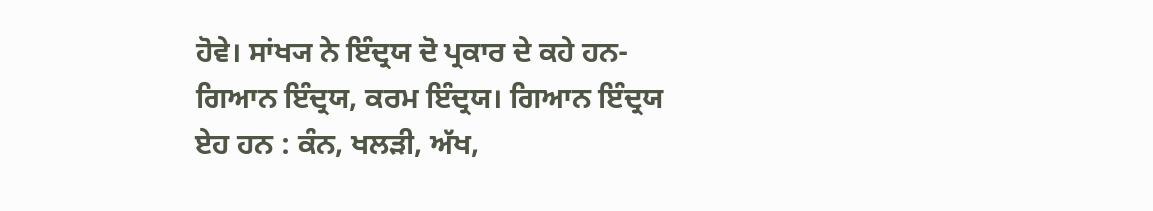ਹੋਵੇ। ਸਾਂਖ੍ਯ ਨੇ ਇੰਦ੍ਰਯ ਦੋ ਪ੍ਰਕਾਰ ਦੇ ਕਹੇ ਹਨ-ਗਿਆਨ ਇੰਦ੍ਰਯ, ਕਰਮ ਇੰਦ੍ਰਯ। ਗਿਆਨ ਇੰਦ੍ਰਯ ਏਹ ਹਨ : ਕੰਨ, ਖਲੜੀ, ਅੱਖ,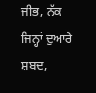ਜੀਭ, ਨੱਕ ਜਿਨ੍ਹਾਂ ਦੁਆਰੇ ਸ਼ਬਦ,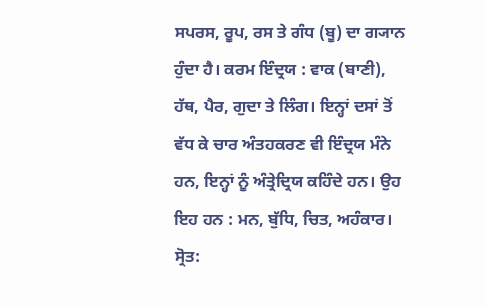ਸਪਰਸ, ਰੂਪ, ਰਸ ਤੇ ਗੰਧ (ਬੂ) ਦਾ ਗ੍ਯਾਨ ਹੁੰਦਾ ਹੈ। ਕਰਮ ਇੰਦ੍ਰਯ : ਵਾਕ (ਬਾਣੀ), ਹੱਥ, ਪੈਰ, ਗੁਦਾ ਤੇ ਲਿੰਗ। ਇਨ੍ਹਾਂ ਦਸਾਂ ਤੋਂ ਵੱਧ ਕੇ ਚਾਰ ਅੰਤਹਕਰਣ ਵੀ ਇੰਦ੍ਰਯ ਮੰਨੇ ਹਨ, ਇਨ੍ਹਾਂ ਨੂੰ ਅੰਤ੍ਰੇਦ੍ਰਿਯ ਕਹਿੰਦੇ ਹਨ। ਉਹ ਇਹ ਹਨ : ਮਨ, ਬੁੱਧਿ, ਚਿਤ, ਅਹੰਕਾਰ।
ਸ੍ਰੋਤ: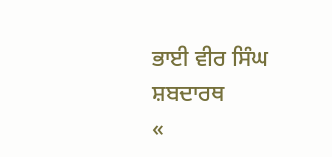ਭਾਈ ਵੀਰ ਸਿੰਘ ਸ਼ਬਦਾਰਥ
«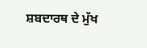ਸ਼ਬਦਾਰਥ ਦੇ ਮੁੱਖ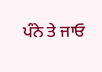ਪੰਨੇ ਤੇ ਜਾਓ